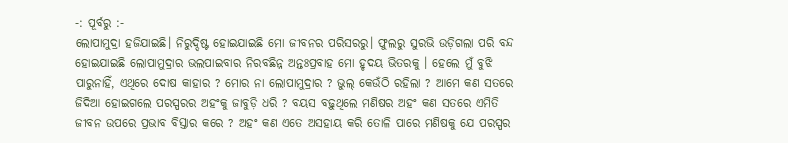-: ପୂର୍ବରୁ :-
ଲୋପାମୁଦ୍ରା ହଜିଯାଇଛି। ନିରୁଦ୍ଦିଷ୍ଟ ହୋଇଯାଇଛି ମୋ ଜୀବନର ପରିସରରୁ। ଫୁଲରୁ ସୁରଭି ଉଡ଼ିଗଲା ପରି ବନ୍ଦ ହୋଇଯାଇଛି ଲୋପାମୁଦ୍ରାର ଭଲପାଇବାର ନିରବଛିନ୍ନ ଅନ୍ତଃପ୍ରବାହ ମୋ ହୃଦୟ ଭିତରକୁ । ହେଲେ ମୁଁ ବୁଝି ପାରୁନାହିଁ, ଏଥିରେ ଦୋଷ କାହାର ? ମୋର ନା ଲୋପାମୁଦ୍ରାର ? ଭୁଲ୍ କେଉଁଠି ରହିଲା ? ଆମେ କଣ ସତରେ ଜିଦିଆ ହୋଇଗଲେ ପରସ୍ପରର ଅହଂକୁ ଜାବୁଡ଼ି ଧରି ? ବୟସ ବଢ଼ୁଥିଲେ ମଣିଷର ଅହଂ କଣ ସତରେ ଏମିତି ଜୀବନ ଉପରେ ପ୍ରଭାବ ବିସ୍ତାର କରେ ? ଅହଂ କଣ ଏତେ ଅସହାୟ କରି ତୋଳି ପାରେ ମଣିଷକୁ ଯେ ପରସ୍ପର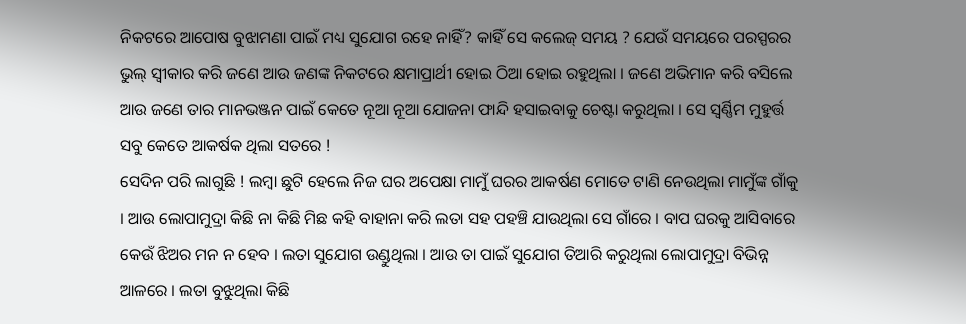ନିକଟରେ ଆପୋଷ ବୁଝାମଣା ପାଇଁ ମଧ୍ୟ ସୁଯୋଗ ରହେ ନାହିଁ? କାହିଁ ସେ କଲେଜ୍ ସମୟ ? ଯେଉଁ ସମୟରେ ପରସ୍ପରର ଭୁଲ୍ ସ୍ୱୀକାର କରି ଜଣେ ଆଉ ଜଣଙ୍କ ନିକଟରେ କ୍ଷମାପ୍ରାର୍ଥୀ ହୋଇ ଠିଆ ହୋଇ ରହୁଥିଲା । ଜଣେ ଅଭିମାନ କରି ବସିଲେ ଆଉ ଜଣେ ତାର ମାନଭଞ୍ଜନ ପାଇଁ କେତେ ନୂଆ ନୂଆ ଯୋଜନା ଫାନ୍ଦି ହସାଇବାକୁ ଚେଷ୍ଟା କରୁଥିଲା । ସେ ସ୍ୱର୍ଣ୍ଣିମ ମୁହୁର୍ତ୍ତ ସବୁ କେତେ ଆକର୍ଷକ ଥିଲା ସତରେ !
ସେଦିନ ପରି ଲାଗୁଛି ! ଲମ୍ବା ଛୁଟି ହେଲେ ନିଜ ଘର ଅପେକ୍ଷା ମାମୁଁ ଘରର ଆକର୍ଷଣ ମୋତେ ଟାଣି ନେଉଥିଲା ମାମୁଁଙ୍କ ଗାଁକୁ । ଆଉ ଲୋପାମୁଦ୍ରା କିଛି ନା କିଛି ମିଛ କହି ବାହାନା କରି ଲତା ସହ ପହଞ୍ଚି ଯାଉଥିଲା ସେ ଗାଁରେ । ବାପ ଘରକୁ ଆସିବାରେ କେଉଁ ଝିଅର ମନ ନ ହେବ । ଲତା ସୁଯୋଗ ଉଣ୍ଡୁଥିଲା । ଆଉ ତା ପାଇଁ ସୁଯୋଗ ତିଆରି କରୁଥିଲା ଲୋପାମୁଦ୍ରା ବିଭିନ୍ନ ଆଳରେ । ଲତା ବୁଝୁଥିଲା କିଛି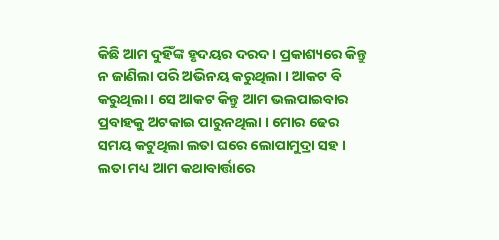କିଛି ଆମ ଦୁହିଁଙ୍କ ହୃଦୟର ଦରଦ । ପ୍ରକାଶ୍ୟରେ କିନ୍ତୁ ନ ଜାଣିଲା ପରି ଅଭିନୟ କରୁଥିଲା । ଆକଟ ବି କରୁଥିଲା । ସେ ଆକଟ କିନ୍ତୁ ଆମ ଭଲପାଇବାର ପ୍ରବାହକୁ ଅଟକାଇ ପାରୁନଥିଲା । ମୋର ଢେର ସମୟ କଟୁଥିଲା ଲତା ଘରେ ଲୋପାମୁଦ୍ରା ସହ । ଲତା ମଧ୍ୟ ଆମ କଥାବାର୍ତ୍ତାରେ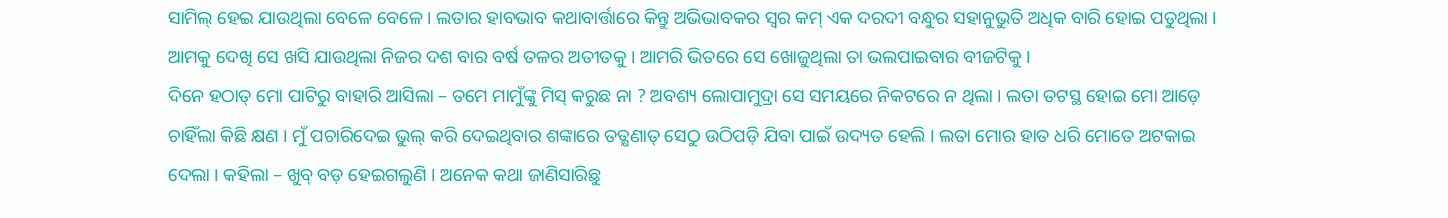ସାମିଲ୍ ହେଇ ଯାଉଥିଲା ବେଳେ ବେଳେ । ଲତାର ହାବଭାବ କଥାବାର୍ତ୍ତାରେ କିନ୍ତୁ ଅଭିଭାବକର ସ୍ୱର କମ୍ ଏକ ଦରଦୀ ବନ୍ଧୁର ସହାନୁଭୁତି ଅଧିକ ବାରି ହୋଇ ପଡୁଥିଲା । ଆମକୁ ଦେଖି ସେ ଖସି ଯାଉଥିଲା ନିଜର ଦଶ ବାର ବର୍ଷ ତଳର ଅତୀତକୁ । ଆମରି ଭିତରେ ସେ ଖୋଜୁଥିଲା ତା ଭଲପାଇବାର ବୀଜଟିକୁ ।
ଦିନେ ହଠାତ୍ ମୋ ପାଟିରୁ ବାହାରି ଆସିଲା – ତମେ ମାମୁଁଙ୍କୁ ମିସ୍ କରୁଛ ନା ? ଅବଶ୍ୟ ଲୋପାମୁଦ୍ରା ସେ ସମୟରେ ନିକଟରେ ନ ଥିଲା । ଲତା ତଟସ୍ଥ ହୋଇ ମୋ ଆଡ଼େ ଚାହିଁଲା କିଛି କ୍ଷଣ । ମୁଁ ପଚାରିଦେଇ ଭୁଲ୍ କରି ଦେଇଥିବାର ଶଙ୍କାରେ ତତ୍କ୍ଷଣାତ୍ ସେଠୁ ଉଠିପଡ଼ି ଯିବା ପାଇଁ ଉଦ୍ୟତ ହେଲି । ଲତା ମୋର ହାତ ଧରି ମୋତେ ଅଟକାଇ ଦେଲା । କହିଲା – ଖୁବ୍ ବଡ଼ ହେଇଗଲୁଣି । ଅନେକ କଥା ଜାଣିସାରିଛୁ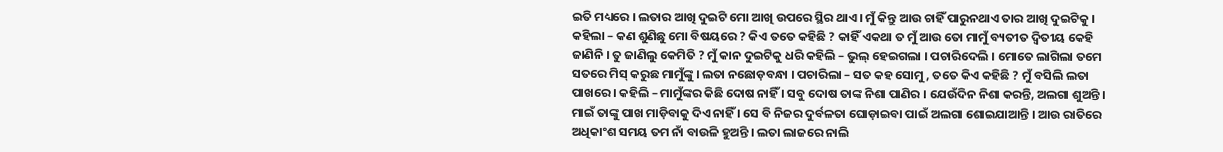ଇତି ମଧ୍ୟରେ । ଲତାର ଆଖି ଦୁଇଟି ମୋ ଆଖି ଉପରେ ସ୍ଥିର ଥାଏ । ମୁଁ କିନ୍ତୁ ଆଉ ଚାହିଁ ପାରୁନଥାଏ ତାର ଆଖି ଦୁଇଟିକୁ । କହିଲା – କଣ ଶୁଣିଛୁ ମୋ ବିଷୟରେ ? କିଏ ତତେ କହିଛି ? କାହିଁ ଏକଥା ତ ମୁଁ ଆଉ ତୋ ମାମୁଁ ବ୍ୟତୀତ ଦ୍ୱିତୀୟ କେହି ଜାଣିନି । ତୁ ଜାଣିଲୁ କେମିତି ? ମୁଁ କାନ ଦୁଇଟିକୁ ଧରି କହିଲି – ଭୁଲ୍ ହେଇଗଲା । ପଚାରିଦେଲି । ମୋତେ ଲାଗିଲା ତମେ ସତରେ ମିସ୍ କରୁଛ ମାମୁଁଙ୍କୁ । ଲତା ନଛୋଡ଼ବନ୍ଧା । ପଚାରିଲା – ସତ କହ ସୋମୁ, ତତେ କିଏ କହିଛି ? ମୁଁ ବସିଲି ଲତା ପାଖରେ । କହିଲି – ମାମୁଁଙ୍କର କିଛି ଦୋଷ ନାହିଁ । ସବୁ ଦୋଷ ତାଙ୍କ ନିଶା ପାଣିର । ଯେଉଁଦିନ ନିଶା କରନ୍ତି, ଅଲଗା ଶୁଅନ୍ତି । ମାଇଁ ତାଙ୍କୁ ପାଖ ମାଡ଼ିବାକୁ ଦିଏ ନାହିଁ । ସେ ବି ନିଜର ଦୁର୍ବଳତା ଘୋଡ଼ାଇବା ପାଇଁ ଅଲଗା ଶୋଇଯାଆନ୍ତି । ଆଉ ରାତିରେ ଅଧିକାଂଶ ସମୟ ତମ ନାଁ ବାଉଳି ହୁଅନ୍ତି । ଲତା ଲାଜରେ ନାଲି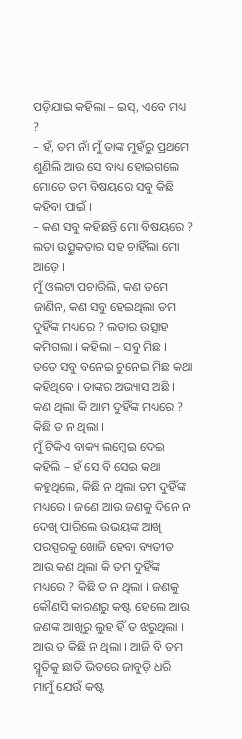ପଡ଼ିଯାଇ କହିଲା – ଇସ୍, ଏବେ ମଧ୍ୟ ?
– ହଁ, ତମ ନାଁ ମୁଁ ତାଙ୍କ ମୁହଁରୁ ପ୍ରଥମେ ଶୁଣିଲି ଆଉ ସେ ବାଧ୍ୟ ହୋଇଗଲେ ମୋତେ ତମ ବିଷୟରେ ସବୁ କିଛି କହିବା ପାଇଁ ।
– କଣ ସବୁ କହିଛନ୍ତି ମୋ ବିଷୟରେ ? ଲତା ଉତ୍ସୁକତାର ସହ ଚାହିଁଲା ମୋ ଆଡ଼େ ।
ମୁଁ ଓଲଟା ପଚାରିଲି, କଣ ତମେ ଜାଣିନ, କଣ ସବୁ ହେଇଥିଲା ତମ ଦୁହିଁଙ୍କ ମଧ୍ୟରେ ? ଲତାର ଉତ୍ସାହ କମିଗଲା । କହିଲା – ସବୁ ମିଛ । ତତେ ସବୁ ବନେଇ ଚୁନେଇ ମିଛ କଥା କହିଥିବେ । ତାଙ୍କର ଅଭ୍ୟାସ ଅଛି । କଣ ଥିଲା କି ଆମ ଦୁହିଁଙ୍କ ମଧ୍ୟରେ ? କିଛି ତ ନ ଥିଲା ।
ମୁଁ ଟିକିଏ ବାକ୍ୟ ଲମ୍ବେଇ ଦେଇ କହିଲି – ହଁ ସେ ବି ସେଇ କଥା କହୁଥିଲେ, କିଛି ନ ଥିଲା ତମ ଦୁହିଁଙ୍କ ମଧ୍ୟରେ । ଜଣେ ଆଉ ଜଣକୁ ଦିନେ ନ ଦେଖି ପାରିଲେ ଉଭୟଙ୍କ ଆଖି ପରସ୍ପରକୁ ଖୋଜି ହେବା ବ୍ୟତୀତ ଆଉ କଣ ଥିଲା କି ତମ ଦୁହିଁଙ୍କ ମଧ୍ୟରେ ? କିଛି ତ ନ ଥିଲା । ଜଣକୁ କୌଣସି କାରଣରୁ କଷ୍ଟ ହେଲେ ଆଉ ଜଣଙ୍କ ଆଖିରୁ ଲୁହ ହିଁ ତ ଝରୁଥିଲା । ଆଉ ତ କିଛି ନ ଥିଲା । ଆଜି ବି ତମ ସ୍ମୃତିକୁ ଛାତି ଭିତରେ ଜାବୁଡ଼ି ଧରି ମାମୁଁ ଯେଉଁ କଷ୍ଟ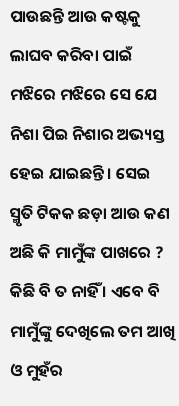ପାଉଛନ୍ତି ଆଉ କଷ୍ଟକୁ ଲାଘବ କରିବା ପାଇଁ ମଝିରେ ମଝିରେ ସେ ଯେ ନିଶା ପିଇ ନିଶାର ଅଭ୍ୟସ୍ତ ହେଇ ଯାଇଛନ୍ତି । ସେଇ ସ୍ମୃତି ଟିକକ ଛଡ଼ା ଆଉ କଣ ଅଛି କି ମାମୁଁଙ୍କ ପାଖରେ ? କିଛି ବି ତ ନାହିଁ । ଏବେ ବି ମାମୁଁଙ୍କୁ ଦେଖିଲେ ତମ ଆଖି ଓ ମୁହଁର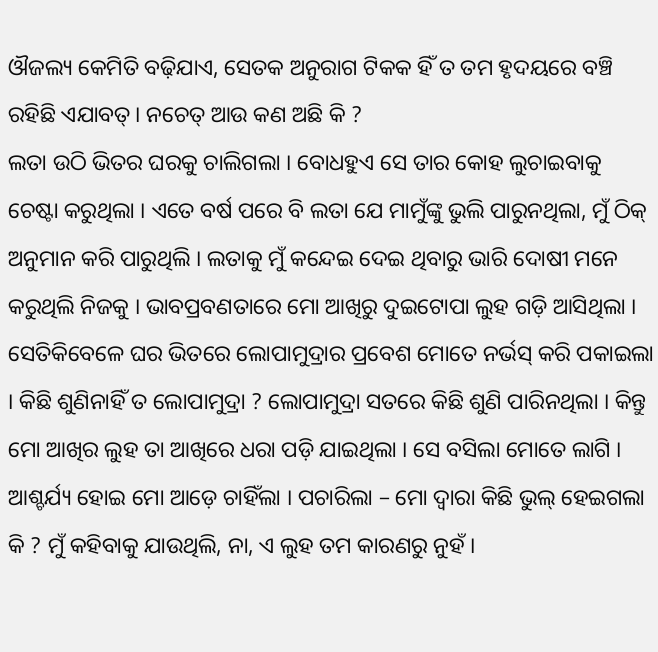ଔଜଲ୍ୟ କେମିତି ବଢ଼ିଯାଏ, ସେତକ ଅନୁରାଗ ଟିକକ ହିଁ ତ ତମ ହୃଦୟରେ ବଞ୍ଚି ରହିଛି ଏଯାବତ୍। ନଚେତ୍ ଆଉ କଣ ଅଛି କି ?
ଲତା ଉଠି ଭିତର ଘରକୁ ଚାଲିଗଲା । ବୋଧହୁଏ ସେ ତାର କୋହ ଲୁଚାଇବାକୁ ଚେଷ୍ଟା କରୁଥିଲା । ଏତେ ବର୍ଷ ପରେ ବି ଲତା ଯେ ମାମୁଁଙ୍କୁ ଭୁଲି ପାରୁନଥିଲା, ମୁଁ ଠିକ୍ ଅନୁମାନ କରି ପାରୁଥିଲି । ଲତାକୁ ମୁଁ କନ୍ଦେଇ ଦେଇ ଥିବାରୁ ଭାରି ଦୋଷୀ ମନେ କରୁଥିଲି ନିଜକୁ । ଭାବପ୍ରବଣତାରେ ମୋ ଆଖିରୁ ଦୁଇଟୋପା ଲୁହ ଗଡ଼ି ଆସିଥିଲା । ସେତିକିବେଳେ ଘର ଭିତରେ ଲୋପାମୁଦ୍ରାର ପ୍ରବେଶ ମୋତେ ନର୍ଭସ୍ କରି ପକାଇଲା । କିଛି ଶୁଣିନାହିଁ ତ ଲୋପାମୁଦ୍ରା ? ଲୋପାମୁଦ୍ରା ସତରେ କିଛି ଶୁଣି ପାରିନଥିଲା । କିନ୍ତୁ ମୋ ଆଖିର ଲୁହ ତା ଆଖିରେ ଧରା ପଡ଼ି ଯାଇଥିଲା । ସେ ବସିଲା ମୋତେ ଲାଗି । ଆଶ୍ଚର୍ଯ୍ୟ ହୋଇ ମୋ ଆଡ଼େ ଚାହିଁଲା । ପଚାରିଲା – ମୋ ଦ୍ୱାରା କିଛି ଭୁଲ୍ ହେଇଗଲା କି ? ମୁଁ କହିବାକୁ ଯାଉଥିଲି, ନା, ଏ ଲୁହ ତମ କାରଣରୁ ନୁହଁ ।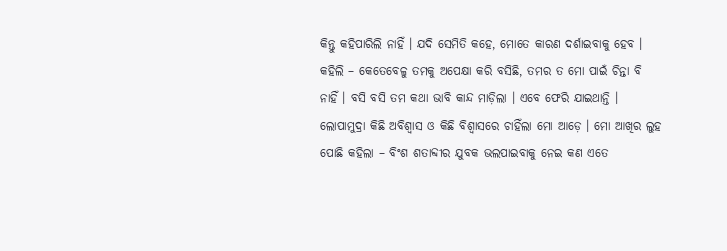କିନ୍ତୁ କହିପାରିଲି ନାହିଁ । ଯଦି ସେମିତି କହେ, ମୋତେ କାରଣ ଦର୍ଶାଇବାକୁ ହେବ । କହିଲି – କେତେବେଳୁ ତମକୁ ଅପେକ୍ଷା କରି ବସିଛି, ତମର ତ ମୋ ପାଇଁ ଚିନ୍ତା ବି ନାହିଁ । ବସି ବସି ତମ କଥା ଭାବି କାନ୍ଦ ମାଡ଼ିଲା । ଏବେ ଫେରି ଯାଇଥାନ୍ତି । ଲୋପାମୁଦ୍ରା କିଛି ଅବିଶ୍ୱାସ ଓ କିଛି ବିଶ୍ୱାସରେ ଚାହିଁଲା ମୋ ଆଡ଼େ । ମୋ ଆଖିର ଲୁହ ପୋଛି କହିଲା – ବିଂଶ ଶତାବ୍ଦୀର ଯୁବକ ଭଲପାଇବାକୁ ନେଇ କଣ ଏତେ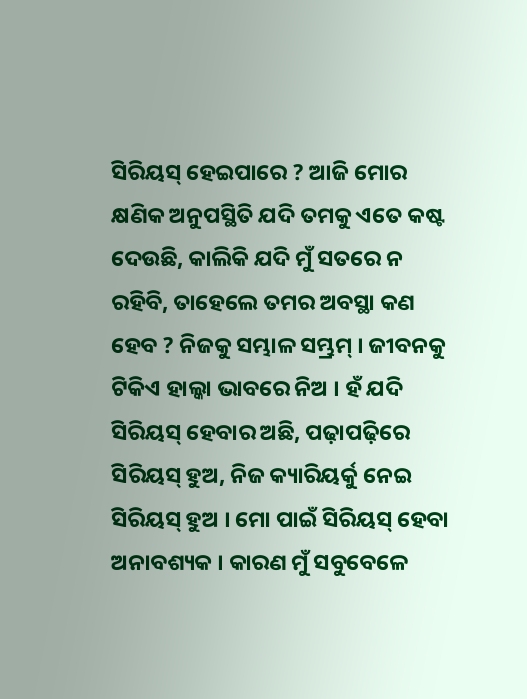ସିରିୟସ୍ ହେଇପାରେ ? ଆଜି ମୋର କ୍ଷଣିକ ଅନୁପସ୍ଥିତି ଯଦି ତମକୁ ଏତେ କଷ୍ଟ ଦେଉଛି, କାଲିକି ଯଦି ମୁଁ ସତରେ ନ ରହିବି, ତାହେଲେ ତମର ଅବସ୍ଥା କଣ ହେବ ? ନିଜକୁ ସମ୍ଭାଳ ସମ୍ଭ୍ରମ୍ । ଜୀବନକୁ ଟିକିଏ ହାଲ୍କା ଭାବରେ ନିଅ । ହଁ ଯଦି ସିରିୟସ୍ ହେବାର ଅଛି, ପଢ଼ାପଢ଼ିରେ ସିରିୟସ୍ ହୁଅ, ନିଜ କ୍ୟାରିୟର୍କୁ ନେଇ ସିରିୟସ୍ ହୁଅ । ମୋ ପାଇଁ ସିରିୟସ୍ ହେବା ଅନାବଶ୍ୟକ । କାରଣ ମୁଁ ସବୁବେଳେ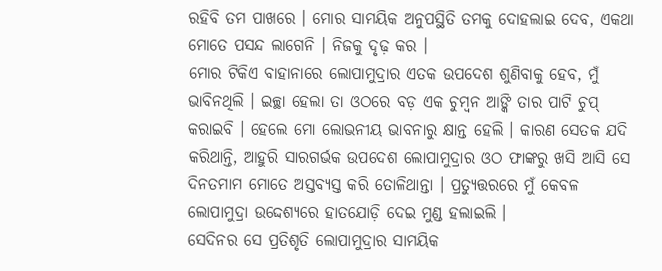ରହିବି ତମ ପାଖରେ । ମୋର ସାମୟିକ ଅନୁପସ୍ଥିତି ତମକୁ ଦୋହଲାଇ ଦେବ, ଏକଥା ମୋତେ ପସନ୍ଦ ଲାଗେନି । ନିଜକୁ ଦୃଢ଼ କର ।
ମୋର ଟିକିଏ ବାହାନାରେ ଲୋପାମୁଦ୍ରାର ଏତକ ଉପଦେଶ ଶୁଣିବାକୁ ହେବ, ମୁଁ ଭାବିନଥିଲି । ଇଚ୍ଛା ହେଲା ତା ଓଠରେ ବଡ଼ ଏକ ଚୁମ୍ବନ ଆଙ୍କି ତାର ପାଟି ଚୁପ୍ କରାଇବି । ହେଲେ ମୋ ଲୋଭନୀୟ ଭାବନାରୁ କ୍ଷାନ୍ତ ହେଲି । କାରଣ ସେତକ ଯଦି କରିଥାନ୍ତି, ଆହୁରି ସାରଗର୍ଭକ ଉପଦେଶ ଲୋପାମୁଦ୍ରାର ଓଠ ଫାଙ୍କରୁ ଖସି ଆସି ସେ ଦିନତମାମ ମୋତେ ଅସ୍ତବ୍ୟସ୍ତ କରି ତୋଳିଥାନ୍ତା । ପ୍ରତ୍ୟୁତ୍ତରରେ ମୁଁ କେବଳ ଲୋପାମୁଦ୍ରା ଉଦ୍ଦେଶ୍ୟରେ ହାତଯୋଡ଼ି ଦେଇ ମୁଣ୍ଡ ହଲାଇଲି ।
ସେଦିନର ସେ ପ୍ରତିଶୃତି ଲୋପାମୁଦ୍ରାର ସାମୟିକ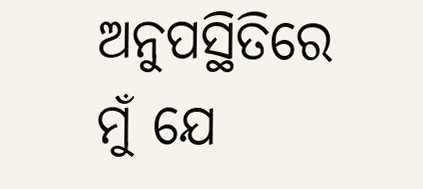ଅନୁପସ୍ଥିତିରେ ମୁଁ ଯେ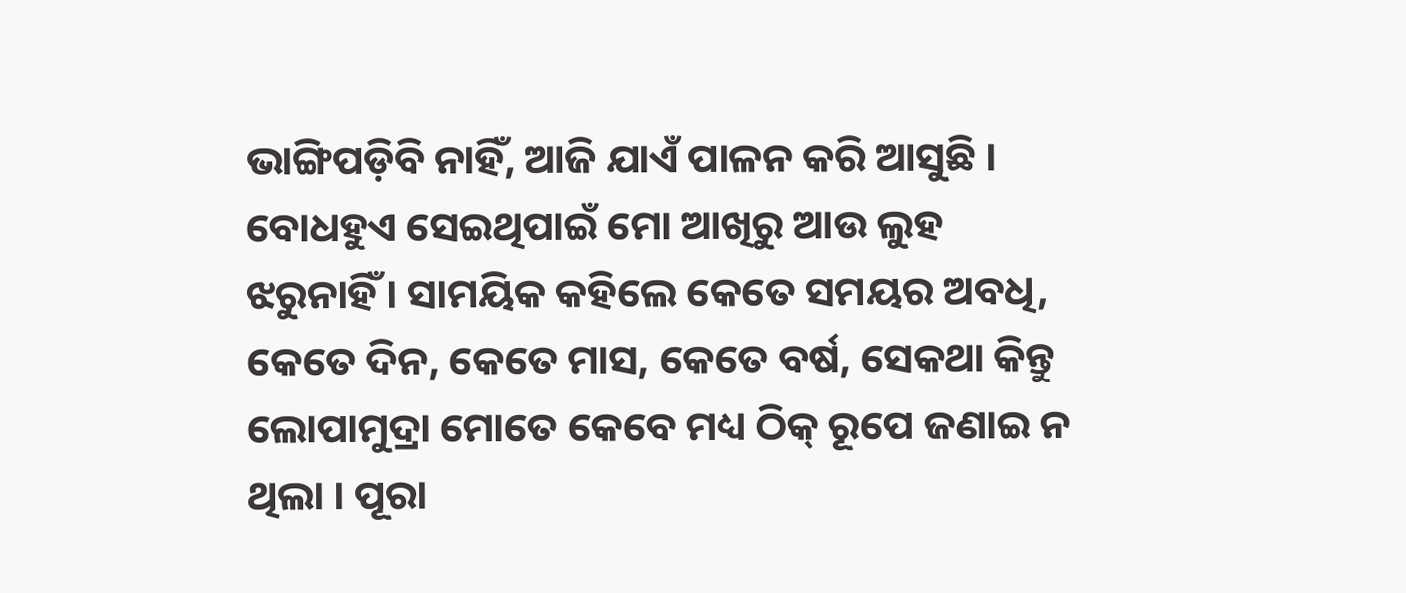ଭାଙ୍ଗିପଡ଼ିବି ନାହିଁ, ଆଜି ଯାଏଁ ପାଳନ କରି ଆସୁଛି । ବୋଧହୁଏ ସେଇଥିପାଇଁ ମୋ ଆଖିରୁ ଆଉ ଲୁହ ଝରୁନାହିଁ । ସାମୟିକ କହିଲେ କେତେ ସମୟର ଅବଧି, କେତେ ଦିନ, କେତେ ମାସ, କେତେ ବର୍ଷ, ସେକଥା କିନ୍ତୁ ଲୋପାମୁଦ୍ରା ମୋତେ କେବେ ମଧ୍ୟ ଠିକ୍ ରୂପେ ଜଣାଇ ନ ଥିଲା । ପୂରା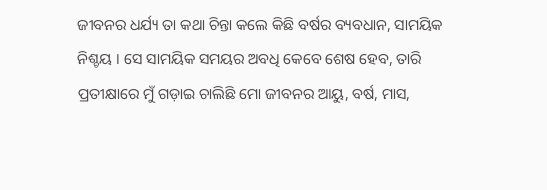ଜୀବନର ଧର୍ଯ୍ୟ ତା କଥା ଚିନ୍ତା କଲେ କିଛି ବର୍ଷର ବ୍ୟବଧାନ, ସାମୟିକ ନିଶ୍ଚୟ । ସେ ସାମୟିକ ସମୟର ଅବଧି କେବେ ଶେଷ ହେବ, ତାରି ପ୍ରତୀକ୍ଷାରେ ମୁଁ ଗଡ଼ାଇ ଚାଲିଛି ମୋ ଜୀବନର ଆୟୁ, ବର୍ଷ, ମାସ,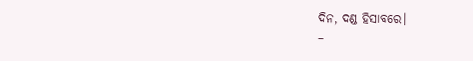ଦିନ, ଦଣ୍ଡ ହିସାବରେ।
–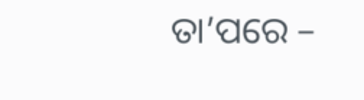ତା’ପରେ –